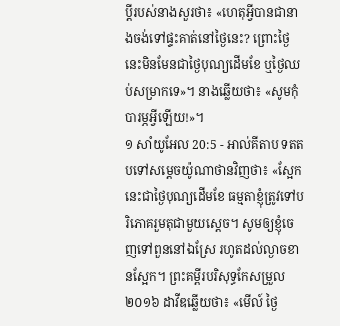ប្ដីរបស់នាងសួរថា៖ «ហេតុអ្វីបានជានាងចង់ទៅផ្ទះគាត់នៅថ្ងៃនេះ? ព្រោះថ្ងៃនេះមិនមែនជាថ្ងៃបុណ្យដើមខែ ឬថ្ងៃឈប់សម្រាកទេ»។ នាងឆ្លើយថា៖ «សូមកុំបារម្ភអ្វីឡើយ!»។
១ សាំយូអែល 20:5 - អាល់គីតាប ទតតបទៅសម្តេចយ៉ូណាថានវិញថា៖ «ស្អែកនេះជាថ្ងៃបុណ្យដើមខែ ធម្មតាខ្ញុំត្រូវទៅបរិភោគរួមតុជាមួយស្ដេច។ សូមឲ្យខ្ញុំចេញទៅពួននៅឯស្រែ រហូតដល់ល្ងាចខានស្អែក។ ព្រះគម្ពីរបរិសុទ្ធកែសម្រួល ២០១៦ ដាវីឌឆ្លើយថា៖ «មើល៍ ថ្ងៃ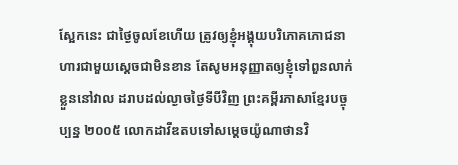ស្អែកនេះ ជាថ្ងៃចូលខែហើយ ត្រូវឲ្យខ្ញុំអង្គុយបរិភោគភោជនាហារជាមួយស្តេចជាមិនខាន តែសូមអនុញ្ញាតឲ្យខ្ញុំទៅពួនលាក់ខ្លួននៅវាល ដរាបដល់ល្ងាចថ្ងៃទីបីវិញ ព្រះគម្ពីរភាសាខ្មែរបច្ចុប្បន្ន ២០០៥ លោកដាវីឌតបទៅសម្ដេចយ៉ូណាថានវិ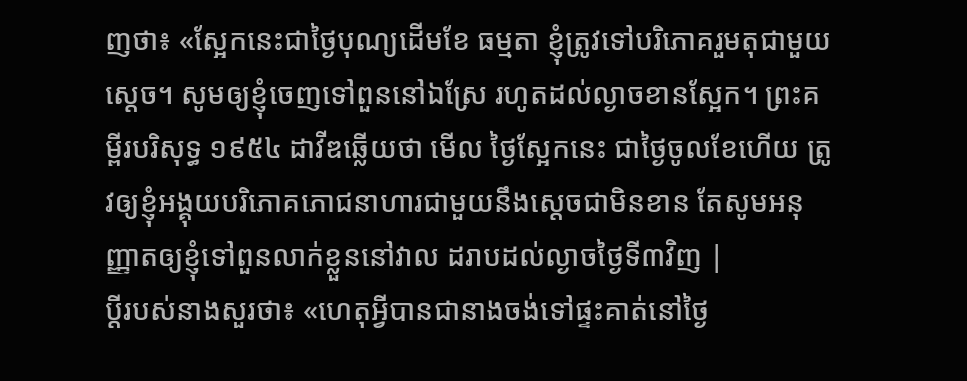ញថា៖ «ស្អែកនេះជាថ្ងៃបុណ្យដើមខែ ធម្មតា ខ្ញុំត្រូវទៅបរិភោគរួមតុជាមួយស្ដេច។ សូមឲ្យខ្ញុំចេញទៅពួននៅឯស្រែ រហូតដល់ល្ងាចខានស្អែក។ ព្រះគម្ពីរបរិសុទ្ធ ១៩៥៤ ដាវីឌឆ្លើយថា មើល ថ្ងៃស្អែកនេះ ជាថ្ងៃចូលខែហើយ ត្រូវឲ្យខ្ញុំអង្គុយបរិភោគភោជនាហារជាមួយនឹងស្តេចជាមិនខាន តែសូមអនុញ្ញាតឲ្យខ្ញុំទៅពួនលាក់ខ្លួននៅវាល ដរាបដល់ល្ងាចថ្ងៃទី៣វិញ |
ប្ដីរបស់នាងសួរថា៖ «ហេតុអ្វីបានជានាងចង់ទៅផ្ទះគាត់នៅថ្ងៃ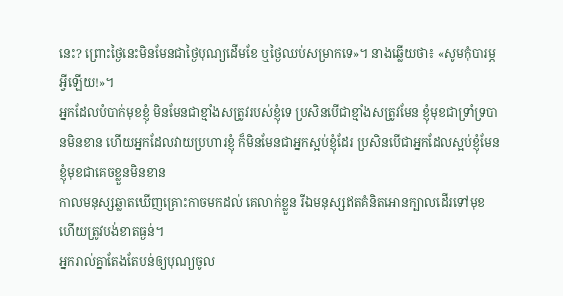នេះ? ព្រោះថ្ងៃនេះមិនមែនជាថ្ងៃបុណ្យដើមខែ ឬថ្ងៃឈប់សម្រាកទេ»។ នាងឆ្លើយថា៖ «សូមកុំបារម្ភអ្វីឡើយ!»។
អ្នកដែលបំបាក់មុខខ្ញុំ មិនមែនជាខ្មាំងសត្រូវរបស់ខ្ញុំទេ ប្រសិនបើជាខ្មាំងសត្រូវមែន ខ្ញុំមុខជាទ្រាំទ្របានមិនខាន ហើយអ្នកដែលវាយប្រហារខ្ញុំ ក៏មិនមែនជាអ្នកស្អប់ខ្ញុំដែរ ប្រសិនបើជាអ្នកដែលស្អប់ខ្ញុំមែន ខ្ញុំមុខជាគេចខ្លួនមិនខាន
កាលមនុស្សឆ្លាតឃើញគ្រោះកាចមកដល់ គេលាក់ខ្លួន រីឯមនុស្សឥតគំនិតអោនក្បាលដើរទៅមុខ ហើយត្រូវបង់ខាតធ្ងន់។
អ្នករាល់គ្នាតែងតែបន់ឲ្យបុណ្យចូល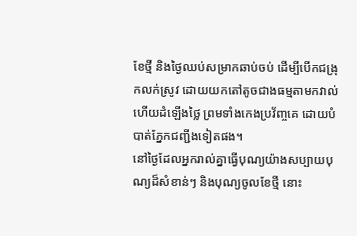ខែថ្មី និងថ្ងៃឈប់សម្រាកឆាប់ចប់ ដើម្បីបើកជង្រុកលក់ស្រូវ ដោយយកតៅតូចជាងធម្មតាមកវាល់ ហើយដំឡើងថ្លៃ ព្រមទាំងកេងប្រវ័ញ្ចគេ ដោយបំបាត់ភ្នែកជញ្ជីងទៀតផង។
នៅថ្ងៃដែលអ្នករាល់គ្នាធ្វើបុណ្យយ៉ាងសប្បាយបុណ្យដ៏សំខាន់ៗ និងបុណ្យចូលខែថ្មី នោះ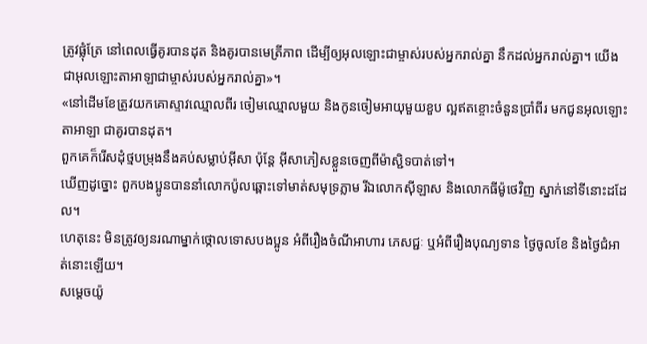ត្រូវផ្លុំត្រែ នៅពេលធ្វើគូរបានដុត និងគូរបានមេត្រីភាព ដើម្បីឲ្យអុលឡោះជាម្ចាស់របស់អ្នករាល់គ្នា នឹកដល់អ្នករាល់គ្នា។ យើងជាអុលឡោះតាអាឡាជាម្ចាស់របស់អ្នករាល់គ្នា»។
«នៅដើមខែត្រូវយកគោស្ទាវឈ្មោលពីរ ចៀមឈ្មោលមួយ និងកូនចៀមអាយុមួយខួប ល្អឥតខ្ចោះចំនួនប្រាំពីរ មកជូនអុលឡោះតាអាឡា ជាគូរបានដុត។
ពួកគេក៏រើសដុំថ្មបម្រុងនឹងគប់សម្លាប់អ៊ីសា ប៉ុន្ដែ អ៊ីសាភៀសខ្លួនចេញពីម៉ាស្ជិទបាត់ទៅ។
ឃើញដូច្នោះ ពួកបងប្អូនបាននាំលោកប៉ូលឆ្ពោះទៅមាត់សមុទ្រភ្លាម រីឯលោកស៊ីឡាស និងលោកធីម៉ូថេវិញ ស្នាក់នៅទីនោះដដែល។
ហេតុនេះ មិនត្រូវឲ្យនរណាម្នាក់ថ្កោលទោសបងប្អូន អំពីរឿងចំណីអាហារ ភេសជ្ជៈ ឬអំពីរឿងបុណ្យទាន ថ្ងៃចូលខែ និងថ្ងៃជំអាត់នោះឡើយ។
សម្តេចយ៉ូ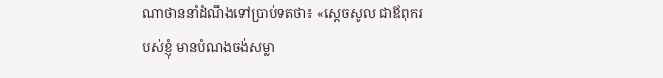ណាថាននាំដំណឹងទៅប្រាប់ទតថា៖ «ស្តេចសូល ជាឪពុករបស់ខ្ញុំ មានបំណងចង់សម្លា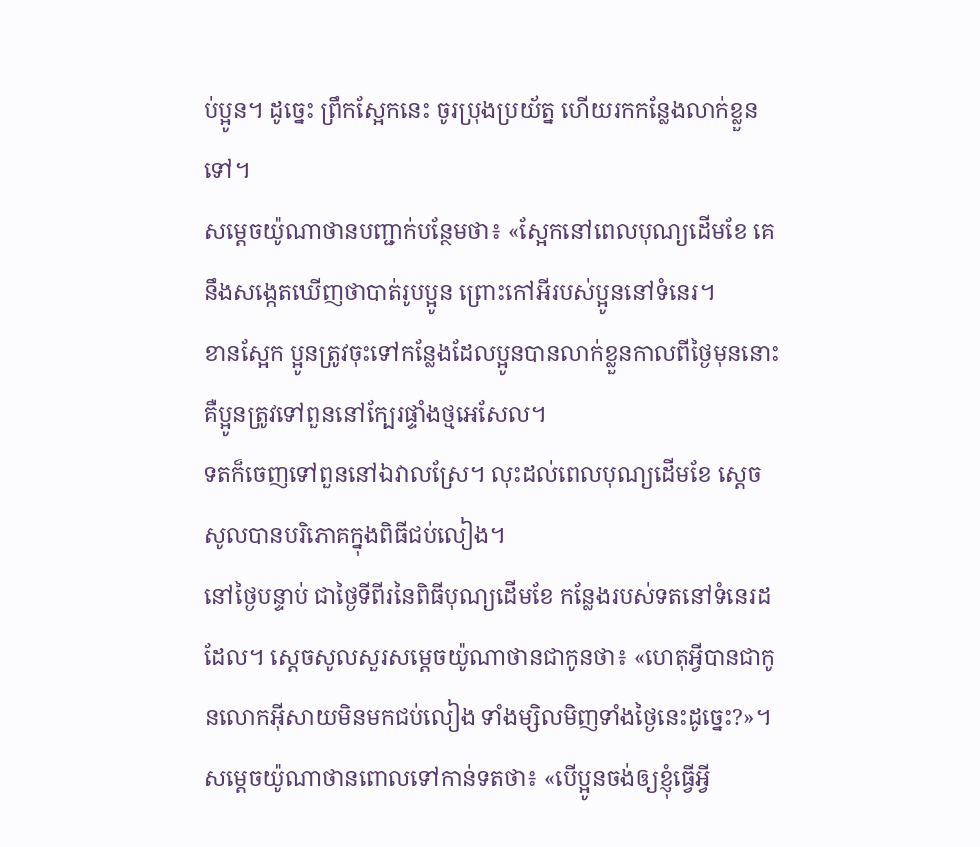ប់ប្អូន។ ដូច្នេះ ព្រឹកស្អែកនេះ ចូរប្រុងប្រយ័ត្ន ហើយរកកន្លែងលាក់ខ្លួនទៅ។
សម្តេចយ៉ូណាថានបញ្ជាក់បន្ថែមថា៖ «ស្អែកនៅពេលបុណ្យដើមខែ គេនឹងសង្កេតឃើញថាបាត់រូបប្អូន ព្រោះកៅអីរបស់ប្អូននៅទំនេរ។
ខានស្អែក ប្អូនត្រូវចុះទៅកន្លែងដែលប្អូនបានលាក់ខ្លួនកាលពីថ្ងៃមុននោះ គឺប្អូនត្រូវទៅពួននៅក្បែរផ្ទាំងថ្មអេសែល។
ទតក៏ចេញទៅពួននៅឯវាលស្រែ។ លុះដល់ពេលបុណ្យដើមខែ ស្តេចសូលបានបរិភោគក្នុងពិធីជប់លៀង។
នៅថ្ងៃបន្ទាប់ ជាថ្ងៃទីពីរនៃពិធីបុណ្យដើមខែ កន្លែងរបស់ទតនៅទំនេរដដែល។ ស្តេចសូលសួរសម្តេចយ៉ូណាថានជាកូនថា៖ «ហេតុអ្វីបានជាកូនលោកអ៊ីសាយមិនមកជប់លៀង ទាំងម្សិលមិញទាំងថ្ងៃនេះដូច្នេះ?»។
សម្តេចយ៉ូណាថានពោលទៅកាន់ទតថា៖ «បើប្អូនចង់ឲ្យខ្ញុំធ្វើអ្វី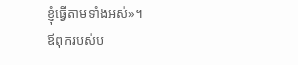ខ្ញុំធ្វើតាមទាំងអស់»។
ឪពុករបស់ប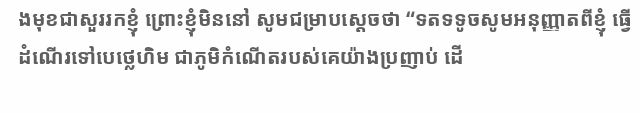ងមុខជាសួររកខ្ញុំ ព្រោះខ្ញុំមិននៅ សូមជម្រាបស្តេចថា “ទតទទូចសូមអនុញ្ញាតពីខ្ញុំ ធ្វើដំណើរទៅបេថ្លេហិម ជាភូមិកំណើតរបស់គេយ៉ាងប្រញាប់ ដើ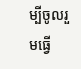ម្បីចូលរួមធ្វើ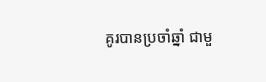គូរបានប្រចាំឆ្នាំ ជាមួ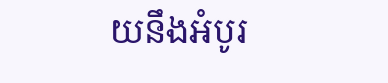យនឹងអំបូរ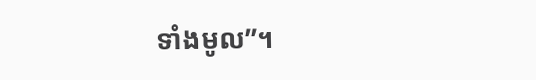ទាំងមូល”។